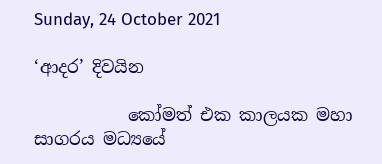Sunday, 24 October 2021

‘ආදර’ දිවයින

           කෝමත් එක කාලයක මහා සාගරය මධ්‍යයේ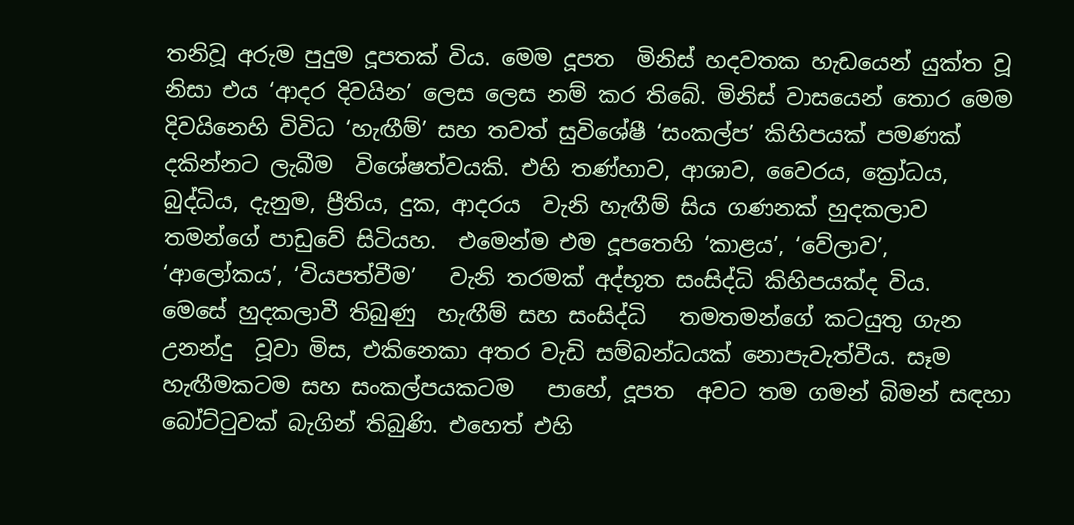තනිවූ අරුම පුදුම දූපතක් විය. මෙම දූපත  මිනිස් හදවතක හැඩයෙන් යුක්ත වූ නිසා එය ‘ආදර දිවයින’ ලෙස ලෙස නම් කර තිබේ. මිනිස් වාසයෙන් තොර මෙම දිවයිනෙහි විවිධ ‘හැඟීම්’ සහ තවත් සුවිශේෂී ‘සංකල්ප’ කිහිපයක් පමණක් දකින්නට ලැබීම  විශේෂත්වයකි. එහි තණ්හාව, ආශාව, වෛරය, ක්‍රෝධය,  බුද්ධිය, දැනුම, ප්‍රීතිය, දුක, ආදරය  වැනි හැඟීම් සිය ගණනක් හුදකලාව තමන්ගේ පාඩුවේ සිටියහ.  එමෙන්ම එම දූපතෙහි ‘කාළය’, ‘වේලාව’, ‘ආලෝකය’, ‘වියපත්වීම’   වැනි තරමක් අද්භූත සංසිද්ධි කිහිපයක්ද විය.   මෙසේ හුදකලාවී තිබුණු  හැඟීම් සහ සංසිද්ධි   තමතමන්ගේ කටයුතු ගැන උනන්දු  වූවා මිස, එකිනෙකා අතර වැඩි සම්බන්ධයක් නොපැවැත්වීය. සෑම හැඟීමකටම සහ සංකල්පයකටම   පාහේ, දූපත  අවට තම ගමන් බිමන් සඳහා බෝට්ටුවක් බැගින් තිබුණි. එහෙත් එහි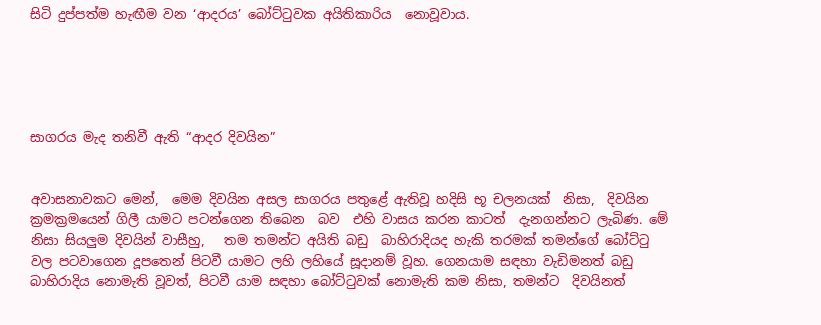සිටි දුප්පත්ම හැඟීම වන ‘ආදරය’ බෝට්ටුවක අයිතිකාරිය  නොවූවාය.





සාගරය මැද තනිවී ඇති “ආදර දිවයින”


අවාසනාවකට මෙන්,  මෙම දිවයින අසල සාගරය පතුළේ ඇතිවූ හදිසි භූ චලනයක්  නිසා,  දිවයින ක්‍රමක්‍රමයෙන් ගිලී යාමට පටන්ගෙන තිබෙන  බව  එහි වාසය කරන කාටත්  දැනගන්නට ලැබිණ. මේ නිසා සියලුම දිවයින් වාසීහු,   තම තමන්ට අයිති බඩු  බාහිරාදියද හැකි තරමක් තමන්ගේ බෝට්ටු වල පටවාගෙන දූපතෙන් පිටවී යාමට ලහි ලහියේ සූදානම් වූහ. ගෙනයාම සඳහා වැඩිමනත් බඩු  බාහිරාදිය නොමැති වූවත්, පිටවී යාම සඳහා බෝට්ටුවක් නොමැති කම නිසා, තමන්ට  දිවයිනත්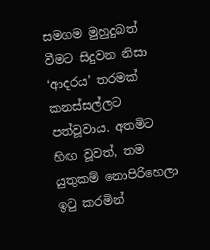සමගම මුහුදුබත් වීමට සිදුවන නිසා ‘ආදරය’ තරමක් කනස්සල්ලට පත්වූවාය. අතමිට හිඟ වූවත්, තම යුතුකම් නොපිරිහෙලා ඉටු කරමින්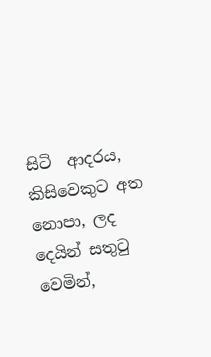සිටි  ආදරය, කිසිවෙකුට අත නොපා, ලද දෙයින් සතුටු වෙමින්,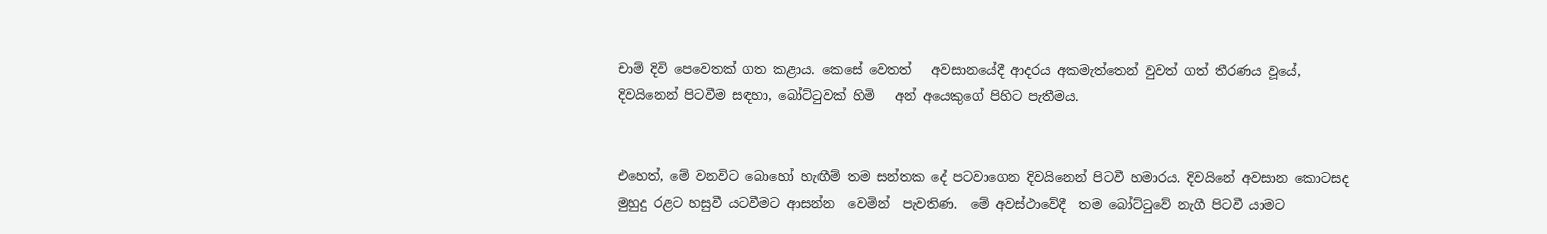චාම් දිවි පෙවෙතක් ගත කළාය. කෙසේ වෙතත්   අවසානයේදී ආදරය අකමැත්තෙන් වුවත් ගත් තීරණය වූයේ,  දිවයිනෙන් පිටවීම සඳහා, බෝට්ටුවක් හිමි   අන් අයෙකුගේ පිහිට පැතීමය.


එහෙත්, මේ වනවිට බොහෝ හැඟීම් තම සන්තක දේ පටවාගෙන දිවයිනෙන් පිටවී හමාරය. දිවයිනේ අවසාන කොටසද මුහුදු රළට හසුවී යටවීමට ආසන්න  වෙමින්  පැවතිණ.  මේ අවස්ථාවේදී  තම බෝට්ටුවේ නැගී පිටවී යාමට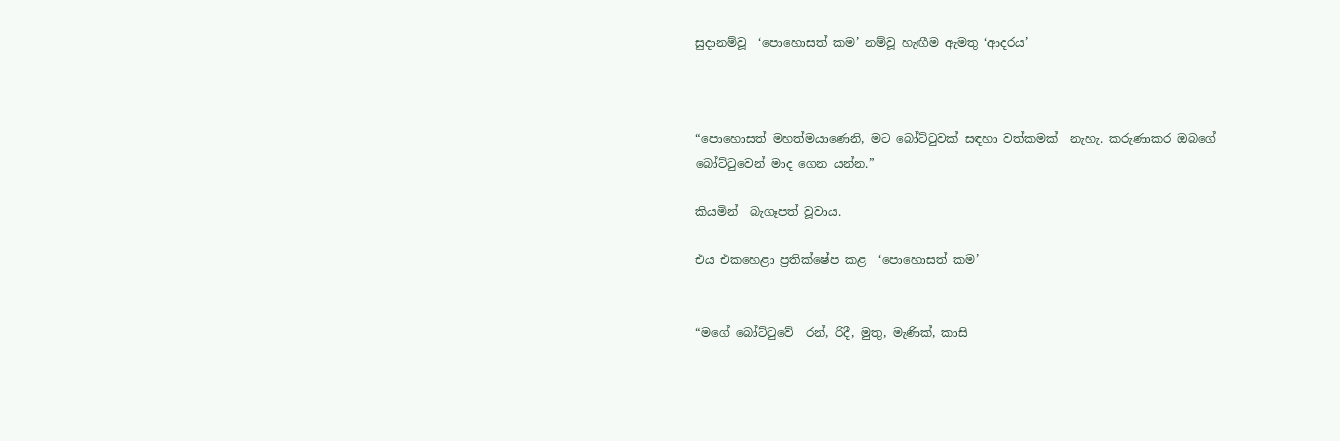සුදානම්වූ  ‘පොහොසත් කම’ නම්වූ හැඟීම ඇමතු ‘ආදරය’



“පොහොසත් මහත්මයාණෙනි, මට බෝට්ටුවක් සඳහා වත්කමක්  නැහැ. කරුණාකර ඔබගේ බෝට්ටුවෙන් මාද ගෙන යන්න.”

කියමින්  බැගෑපත් වූවාය.

එය එකහෙළා ප්‍රතික්ෂේප කළ  ‘පොහොසත් කම’


“මගේ බෝට්ටුවේ  රන්, රිදී, මුතු, මැණික්, කාසි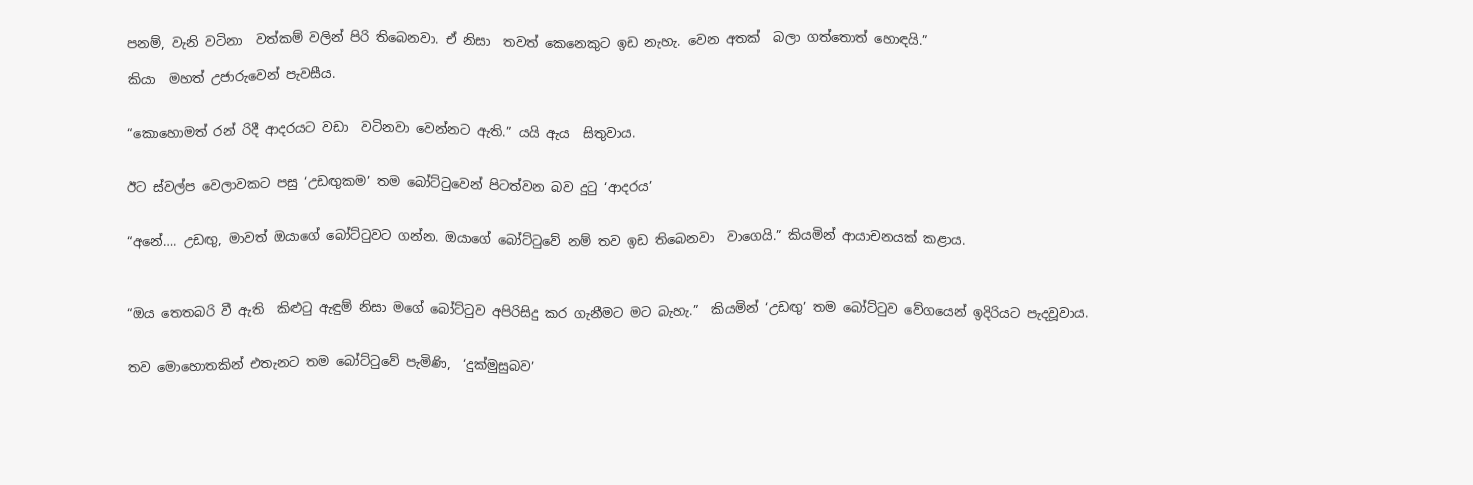පනම්, වැනි වටිනා  වත්කම් වලින් පිරි තිබෙනවා. ඒ නිසා  තවත් කෙනෙකුට ඉඩ නැහැ. වෙන අතක්  බලා ගත්තොත් හොඳයි.”

කියා  මහත් උජාරුවෙන් පැවසීය.


“කොහොමත් රන් රිදී ආදරයට වඩා  වටිනවා වෙන්නට ඇති.” යයි ඇය  සිතුවාය.


ඊට ස්වල්ප වෙලාවකට පසු ‘උඩඟුකම’ තම බෝට්ටුවෙන් පිටත්වන බව දුටු ‘ආදරය’


“අනේ…. උඩඟු, මාවත් ඔයාගේ බෝට්ටුවට ගන්න. ඔයාගේ බෝට්ටුවේ නම් තව ඉඩ තිබෙනවා  වාගෙයි.” කියමින් ආයාචනයක් කළාය.



“ඔය තෙතබරි වී ඇති  කිළුටු ඇඳුම් නිසා මගේ බෝට්ටුව අපිරිසිදු කර ගැනීමට මට බැහැ.”  කියමින් ‘උඩඟු’ තම බෝට්ටුව වේගයෙන් ඉදිරියට පැදවූවාය.


තව මොහොතකින් එතැනට තම බෝට්ටුවේ පැමිණි,  ‘දුක්මුසුබව’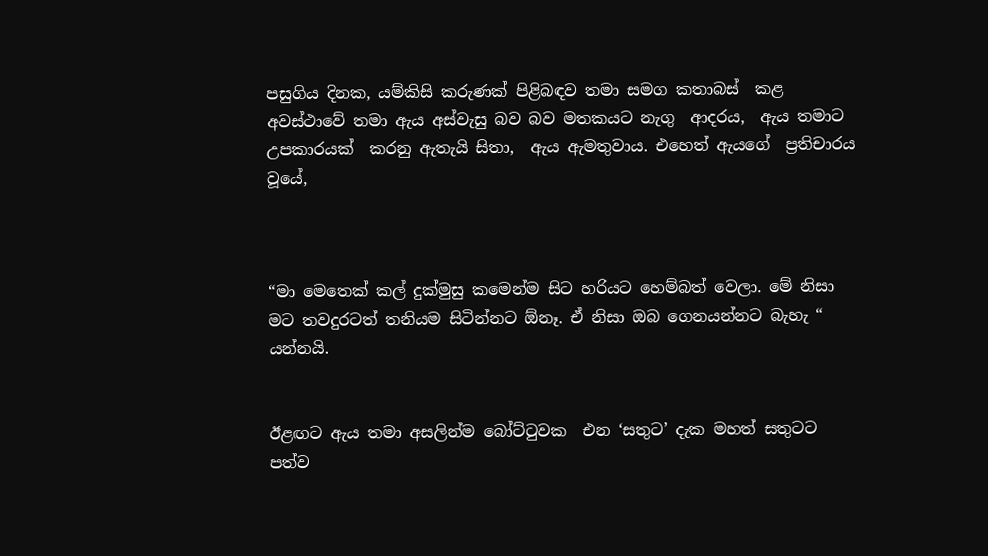පසුගිය දිනක, යම්කිසි කරුණක් පිළිබඳව තමා සමග කතාබස්  කළ අවස්ථාවේ තමා ඇය අස්වැසු බව බව මතකයට නැගු  ආදරය,  ඇය තමාට උපකාරයක්  කරනු ඇතැයි සිතා,  ඇය ඇමතුවාය. එහෙත් ඇයගේ  ප්‍රතිචාරය වූයේ,



“මා මෙතෙක් කල් දුක්මුසු කමෙන්ම සිට හරියට හෙම්බත් වෙලා. මේ නිසා මට තවදුරටත් තනියම සිටින්නට ඕනෑ. ඒ නිසා ඔබ ගෙනයන්නට බැහැ “ යන්නයි.


ඊළඟට ඇය තමා අසලින්ම බෝට්ටුවක  එන ‘සතුට’ දැක මහත් සතුටට පත්ව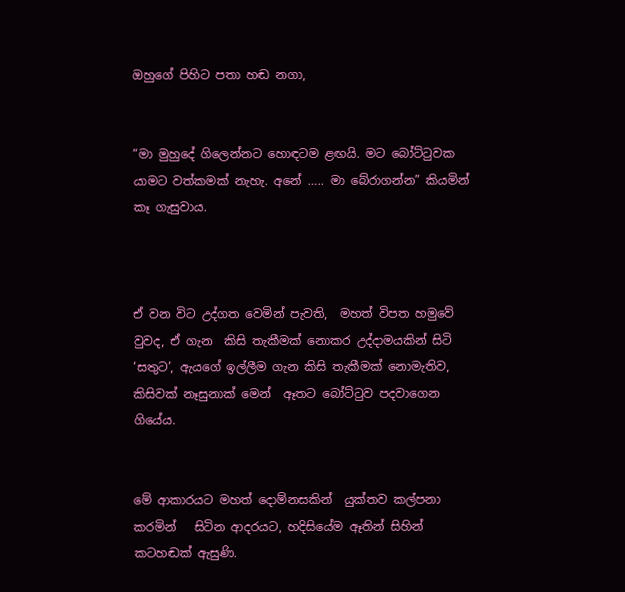ඔහුගේ පිහිට පතා හඬ නගා,


“මා මුහුදේ ගිලෙන්නට හොඳටම ළඟයි. මට බෝට්ටුවක යාමට වත්කමක් නැහැ. අනේ ….. මා බේරාගන්න” කියමින්    කෑ ගැසුවාය.



ඒ වන විට උද්ගත වෙමින් පැවති,  මහත් විපත හමුවේ වුවද, ඒ ගැන  කිසි තැකීමක් නොකර උද්දාමයකින් සිටි ‘සතුට’, ඇයගේ ඉල්ලීම ගැන කිසි තැකීමක් නොමැතිව,  කිසිවක් නෑසුනාක් මෙන්  ඈතට බෝට්ටුව පදවාගෙන ගියේය.


මේ ආකාරයට මහත් දොම්නසකින්  යුක්තව කල්පනා කරමින්   සිටින ආදරයට, හදිසියේම ඈතින් සිහින් කටහඬක් ඇසුණි.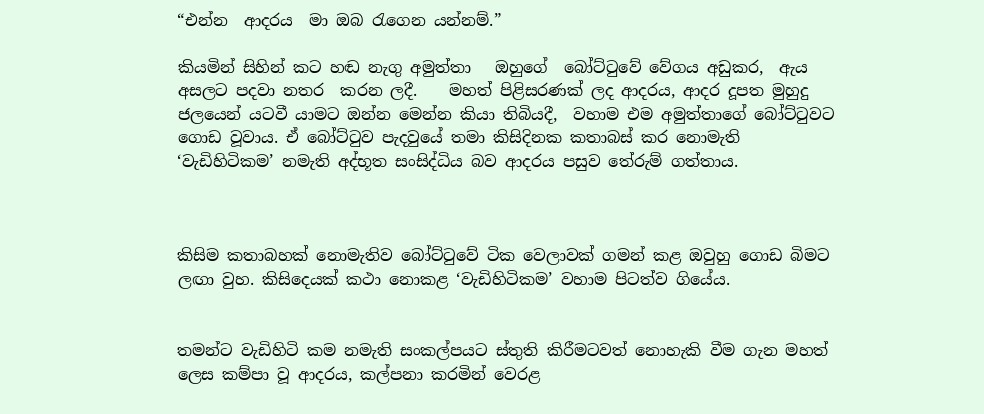“එන්න  ආදරය  මා ඔබ රැගෙන යන්නම්.”

කියමින් සිහින් කට හඬ නැගු අමුත්තා   ඔහුගේ  බෝට්ටුවේ වේගය අඩුකර,  ඇය අසලට පදවා නතර  කරන ලදී.    මහත් පිළිසරණක් ලද ආදරය, ආදර දූපත මුහුදු ජලයෙන් යටවී යාමට ඔන්න මෙන්න කියා තිබියදී,  වහාම එම අමුත්තාගේ බෝට්ටුවට ගොඩ වූවාය. ඒ බෝට්ටුව පැදවුයේ තමා කිසිදිනක කතාබස් කර නොමැති ‘වැඩිහිටිකම’ නමැති අද්භූත සංසිද්ධිය බව ආදරය පසුව තේරුම් ගත්තාය.



කිසිම කතාබහක් නොමැතිව බෝට්ටුවේ ටික වෙලාවක් ගමන් කළ ඔවුහු ගොඩ බිමට ලඟා වුහ. කිසිදෙයක් කථා නොකළ ‘වැඩිහිටිකම’ වහාම පිටත්ව ගියේය.


තමන්ට වැඩිහිටි කම නමැති සංකල්පයට ස්තුති කිරීමටවත් නොහැකි වීම ගැන මහත් ලෙස කම්පා වූ ආදරය, කල්පනා කරමින් වෙරළ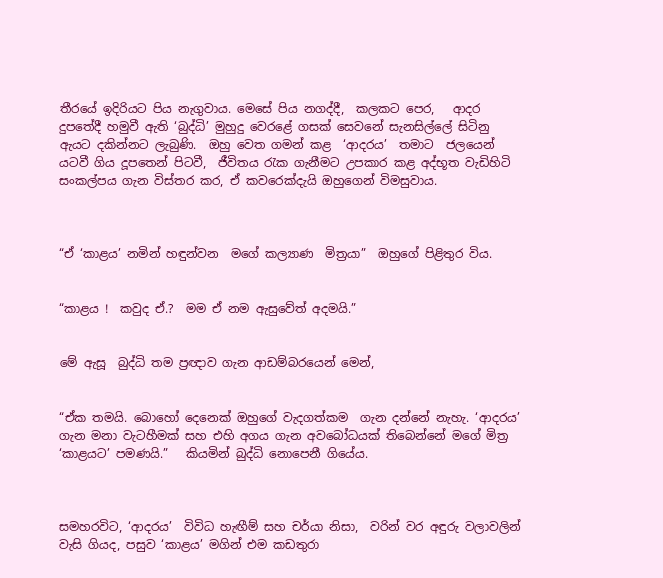තීරයේ ඉදිරියට පිය නැගුවාය. මෙසේ පිය නගද්දී,  කලකට පෙර,   ආදර දුපතේදී හමුවී ඇති ‘බුද්ධි’ මුහුදු වෙරළේ ගසක් සෙවනේ සැනසිල්ලේ සිටිනු ඇයට දකින්නට ලැබුණි.  ඔහු වෙත ගමන් කළ  ‘ආදරය’  තමාට  ජලයෙන් යටවී ගිය දූපතෙන් පිටවී,  ජීවිතය රැක ගැනීමට උපකාර කළ අද්භූත වැඩිහිටි  සංකල්පය ගැන විස්තර කර, ඒ කවරෙක්දැයි ඔහුගෙන් විමසුවාය.



“ඒ ‘කාළය’ නමින් හඳුන්වන  මගේ කල්‍යාණ  මිත්‍රයා”  ඔහුගේ පිළිතුර විය.


“කාළය !  කවුද ඒ.?  මම ඒ නම ඇසුවේත් අදමයි.”


මේ ඇසූ  බුද්ධි තම ප්‍රඥාව ගැන ආඩම්බරයෙන් මෙන්,


“ඒක තමයි. බොහෝ දෙනෙක් ඔහුගේ වැදගත්කම  ගැන දන්නේ නැහැ. ‘ආදරය’ ගැන මනා වැටහීමක් සහ එහි අගය ගැන අවබෝධයක් තිබෙන්නේ මගේ මිත්‍ර ‘කාළයට’ පමණයි.”   කියමින් බුද්ධි නොපෙනී ගියේය.



සමහරවිට, ‘ආදරය’  විවිධ හැඟීම් සහ චර්යා නිසා,  වරින් වර අඳුරු වලාවලින් වැසි ගියද, පසුව ‘කාළය’ මගින් එම කඩතුරා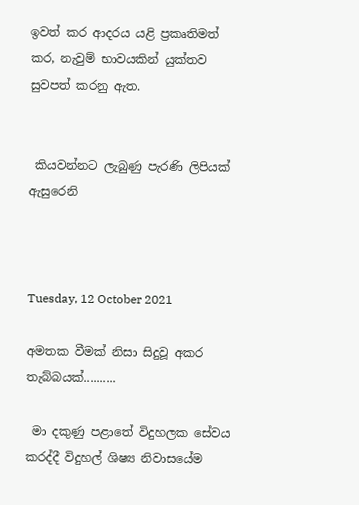ඉවත් කර ආදරය යළි ප්‍රකෘතිමත් කර, නැවුම් භාවයකින් යුක්තව සුවපත් කරනු ඇත.


 කියවන්නට ලැබුණු පැරණි ලිපියක් ඇසුරෙනි



Tuesday, 12 October 2021

අමතක වීමක් නිසා සිදුවූ අකර තැබ්බයක්..........

 මා දකුණු පළාතේ විදුහලක සේවය කරද්දී විදුහල් ශිෂ්‍ය නිවාසයේම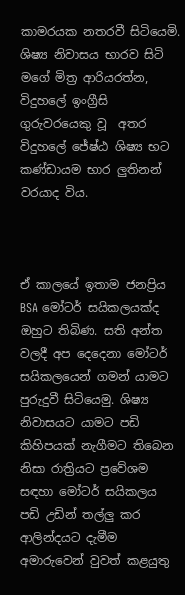කාමරයක නතරවී සිටියෙමි. ශිෂ්‍ය නිවාසය භාරව සිටි මගේ මිත්‍ර ආරියරත්න, විදුහලේ ඉංග්‍රීසි ගුරුවරයෙකු වූ  අතර විදුහලේ ජේෂ්ඨ ශිෂ්‍ය භට කණ්ඩායම භාර ලුතිනන් වරයාද විය.



ඒ කාලයේ ඉතාම ජනප්‍රිය BSA මෝටර් සයිකලයක්ද ඔහුට තිබිණ. සති අන්ත වලදී අප දෙදෙනා මෝටර් සයිකලයෙන් ගමන් යාමට පුරුදුවී සිටියෙමු. ශිෂ්‍ය නිවාසයට යාමට පඩි කිහිපයක් නැගීමට තිබෙන නිසා රාත්‍රියට ප්‍රවේශම සඳහා මෝටර් සයිකලය පඩි උඩින් තල්ලු කර ආලින්දයට දැමීම අමාරුවෙන් වුවත් කළයුතු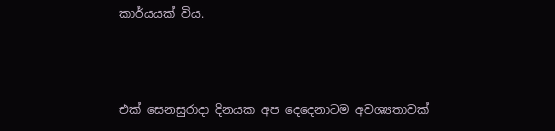කාර්යයක් විය.



එක් සෙනසුරාදා දිනයක අප දෙදෙනාටම අවශ්‍යතාවක්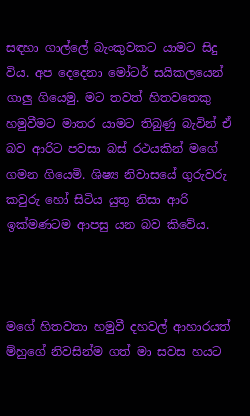සඳහා ගාල්ලේ බැංකුවකට යාමට සිදු  විය. අප දෙදෙනා මෝටර් සයිකලයෙන් ගාලු ගියෙමු. මට තවත් හිතවතෙකු හමුවීමට මාතර යාමට තිබුණු බැවින් ඒ බව ආරිට පවසා බස් රථයකින් මගේ ගමන ගියෙමි. ශිෂ්‍ය නිවාසයේ ගුරුවරු කවුරු හෝ සිටිය යුතු නිසා ආරි ඉක්මණටම ආපසු යන බව කිවේය.



මගේ හිතවතා හමුවී දහවල් ආහාරයත් ම්හුගේ නිවසින්ම ගත් මා සවස හයට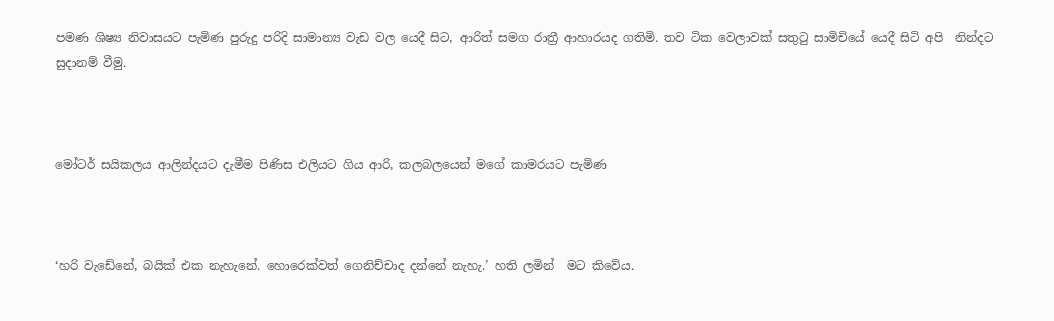පමණ ශිෂ්‍ය නිවාසයට පැමිණ පුරුදු පරිදි සාමාන්‍ය වැඩ වල යෙදී සිට, ආරිත් සමග රාත්‍රී ආහාරයද ගතිමි. තව ටික වෙලාවක් සතුටු සාමිචියේ යෙදී සිටි අපි  නින්දට සුදානම් වීමු.



මෝටර් සයිකලය ආලින්දයට දැමීම පිණිස එලියට ගිය ආරි, කලබලයෙන් මගේ කාමරයට පැමිණ



‘හරි වැඩේනේ, බයික් එක නැහැනේ. හොරෙක්වත් ගෙනිච්චාද දන්නේ නැහැ.’ හති ලමින්  මට කිවේය.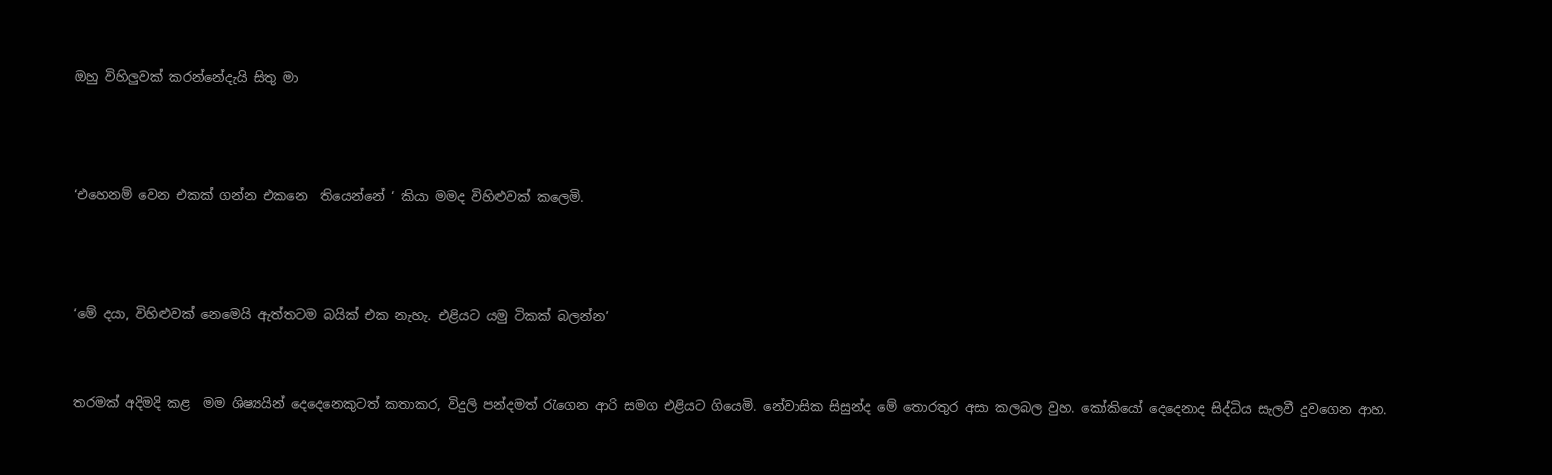ඔහු විහිලුවක්‌ කරන්නේදැයි සිතු මා



‘එහෙනම් වෙන එකක් ගන්න එකනෙ  තියෙන්නේ ‘ කියා මමද විහිළුවක් කලෙමි.



‘මේ දයා, විහිළුවක් නෙමෙයි ඇත්තටම බයික් එක නැහැ. එළියට යමු ටිකක් බලන්න’


තරමක් අදිමදි කළ  මම ශිෂ්‍යයින් දෙදෙනෙකුටත් කතාකර, විදුලි පන්දමත් රැගෙන ආරි සමග එළියට ගියෙමි. නේවාසික සිසුන්ද මේ තොරතුර අසා කලබල වුහ. කෝකියෝ දෙදෙනාද සිද්ධිය සැලවී දුවගෙන ආහ.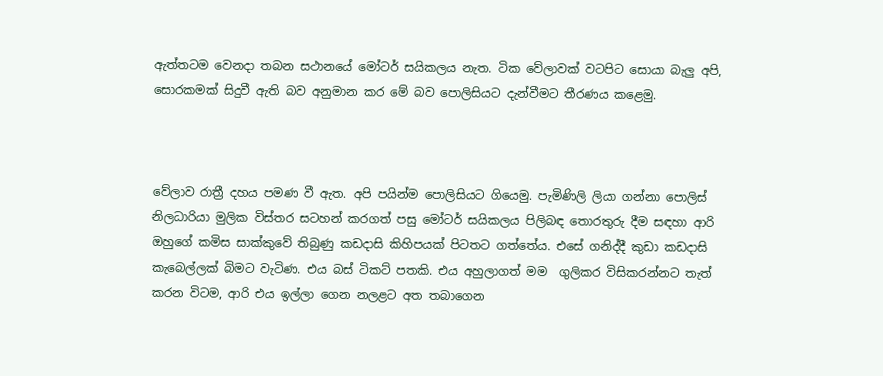ඇත්තටම වෙනදා තබන සථානයේ මෝටර් සයිකලය නැත. ටික වේලාවක් වටපිට සොයා බැලු අපි, සොරකමක් සිදුවී ඇති බව අනුමාන කර මේ බව පොලිසියට දැන්වීමට තීරණය කළෙමු.



වේලාව රාත්‍රී දහය පමණ වී ඇත. අපි පයින්ම පොලිසියට ගියෙමු. පැමිණිලි ලියා ගන්නා පොලිස් නිලධාරියා මුලික විස්තර සටහන් කරගත් පසු මෝටර් සයිකලය පිලිබඳ තොරතුරු දීම සඳහා ආරි ඔහුගේ කමිස සාක්කුවේ තිබුණු කඩදාසි කිහිපයක් පිටතට ගත්තේය. එසේ ගනිද්දී කුඩා කඩදාසි කැබෙල්ලක් බිමට වැටිණ. එය බස් ටිකට් පතකි. එය අහුලාගත් මම  ගුලිකර විසිකරන්නට තැත් කරන විටම, ආරි එය ඉල්ලා ගෙන නලළට අත තබාගෙන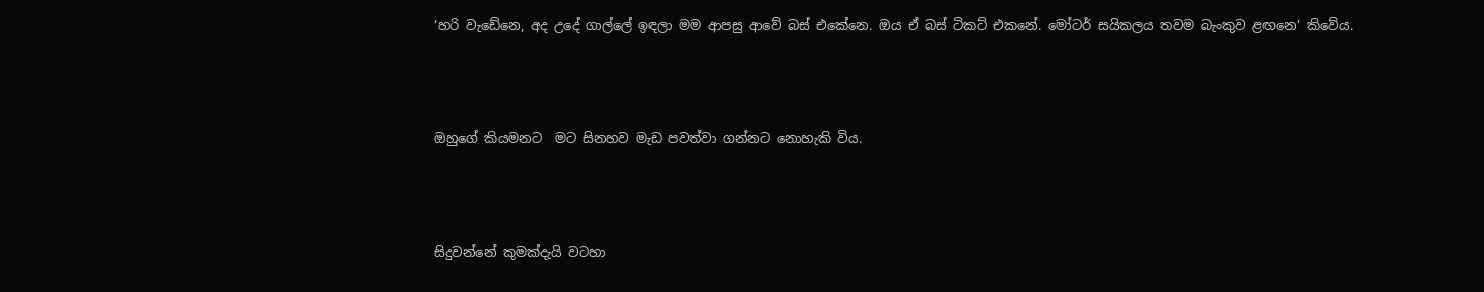‘හරි වැඩේනෙ, අද උදේ ගාල්ලේ ඉඳලා මම ආපසු ආවේ බස් එකේනෙ. ඔය ඒ බස් ටිකට් එකනේ. මෝටර් සයිකලය තවම බැංකුව ළඟනෙ’ කිවේය.



ඔහුගේ කියමනට  මට සිනහව මැඩ පවත්වා ගන්නට නොහැකි විය.



සිදුවන්නේ කුමක්දැයි වටහා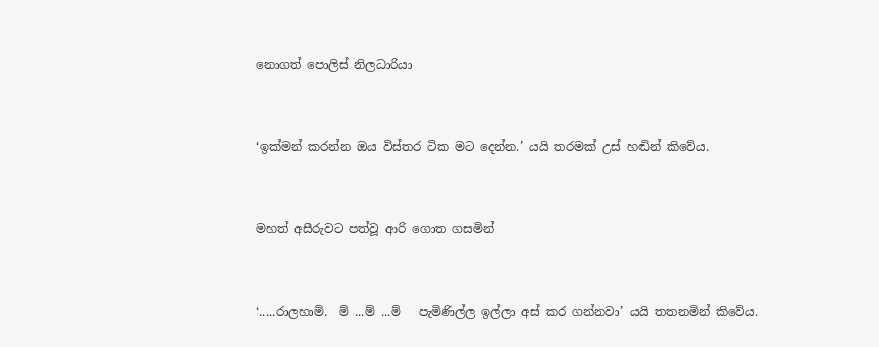නොගත් පොලිස් නිලධාරියා



‘ඉක්මන් කරන්න ඔය විස්තර ටික මට දෙන්න.’ යයි තරමක් උස් හඬින් කිවේය.



මහත් අසීරුවට පත්වූ ආරි ගොත ගසමින්



‘.....රාලහාමි.  ම් ...ම් ...ම්   පැමිණිල්ල ඉල්ලා අස් කර ගන්නවා’ යයි තතනමින් කිවේය.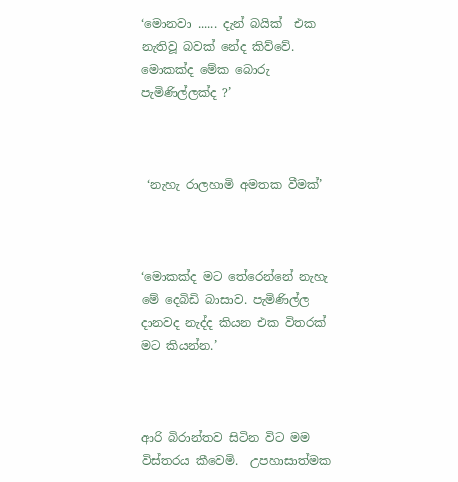‘මොනවා ...... දැන් බයික්  එක නැතිවූ බවක් නේද කිව්වේ. මොකක්ද මේක බොරු පැමිණිල්ලක්ද ?’



 ‘නැහැ රාලහාමි අමතක වීමක්’



‘මොකක්ද මට තේරෙන්නේ නැහැ මේ දෙබිඩි බාසාව. පැමිණිල්ල දානවද නැද්ද කියන එක විතරක් මට කියන්න.’



ආරි බිරාන්තව සිටින විට මම විස්තරය කීවෙමි.  උපහාසාත්මක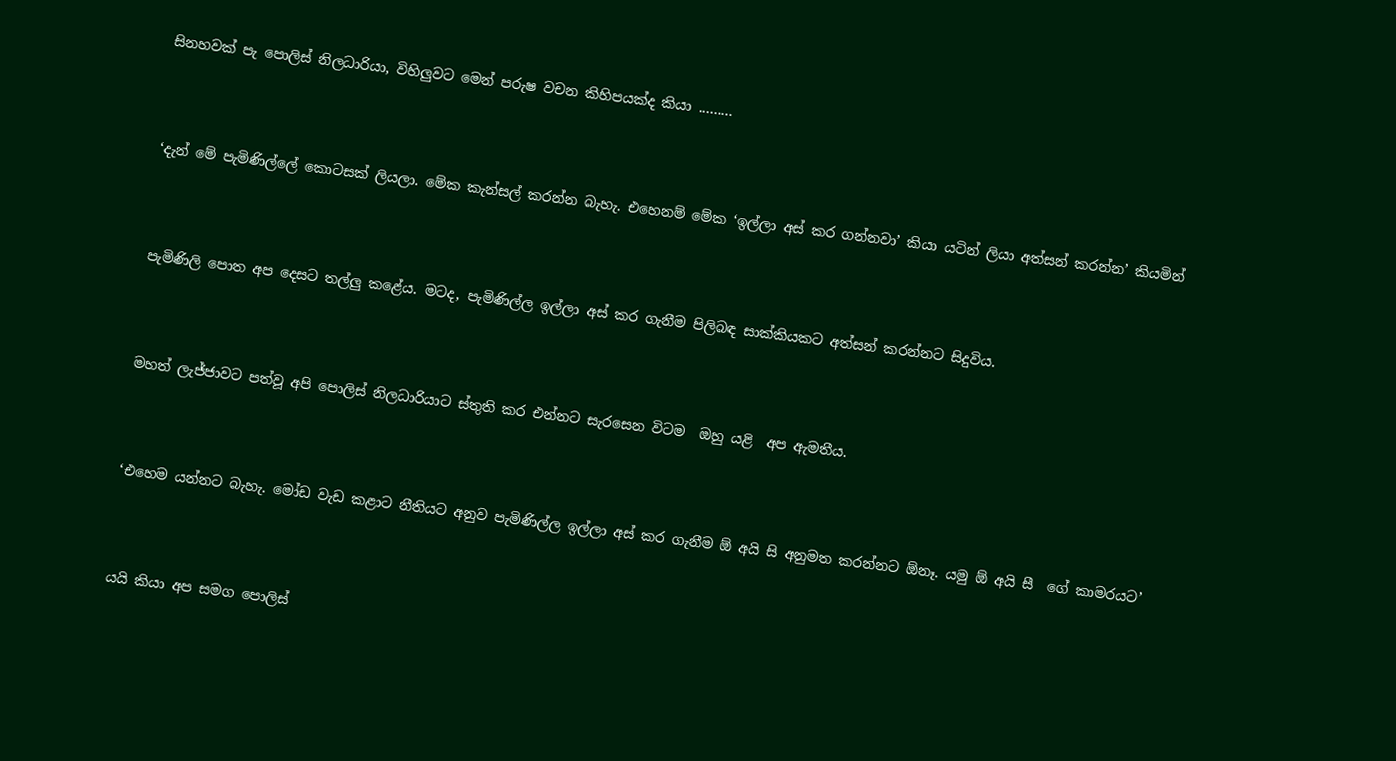සිනහවක් පැ පොලිස් නිලධාරියා, විහිලුවට මෙන් පරුෂ වචන කිහිපයක්ද කියා .........



‘දැන් මේ පැමිණිල්ලේ කොටසක් ලියලා. මේක කැන්සල් කරන්න බැහැ. එහෙනම් මේක ‘ඉල්ලා අස් කර ගන්නවා’ කියා යටින් ලියා අත්සන් කරන්න’ කියමින්



පැමිණිලි පොත අප දෙසට තල්ලු කළේය. මටද, පැමිණිල්ල ඉල්ලා අස් කර ගැනීම පිලිබඳ සාක්කියකට අත්සන් කරන්නට සිදුවිය.



මහත් ලැජ්ජාවට පත්වූ අපි පොලිස් නිලධාරියාට ස්තුති කර එන්නට සැරසෙන විටම  ඔහු යළි  අප ඇමතීය.



‘එහෙම යන්නට බැහැ. මෝඩ වැඩ කළාට නීතියට අනුව පැමිණිල්ල ඉල්ලා අස් කර ගැනීම ඕ අයි සි අනුමත කරන්නට ඕනෑ. යමු ඕ අයි සී  ගේ කාමරයට’



යයි කියා අප සමග පොලිස්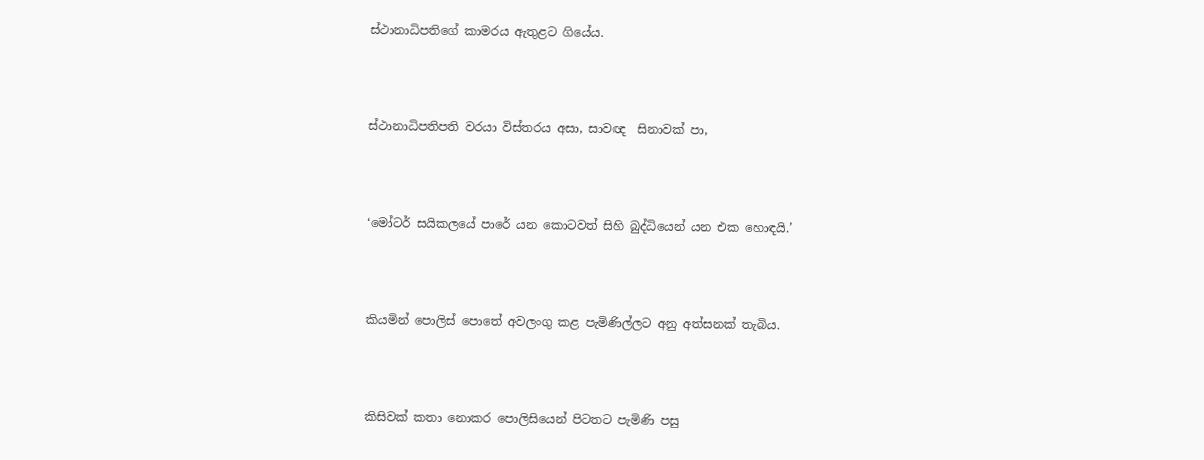ස්ථානාධිපතිගේ කාමරය ඇතුළට ගියේය.



ස්ථානාධිපතිපති වරයා විස්තරය අසා, සාවඥ  සිනාවක් පා,



‘මෝටර් සයිකලයේ පාරේ යන කොටවත් සිහි බුද්ධියෙන් යන එක හොඳයි.’



කියමින් පොලිස් පොතේ අවලංගු කළ පැමිණිල්ලට අනු අත්සනක් තැබිය.



කිසිවක් කතා නොකර පොලිසියෙන් පිටතට පැමිණි පසු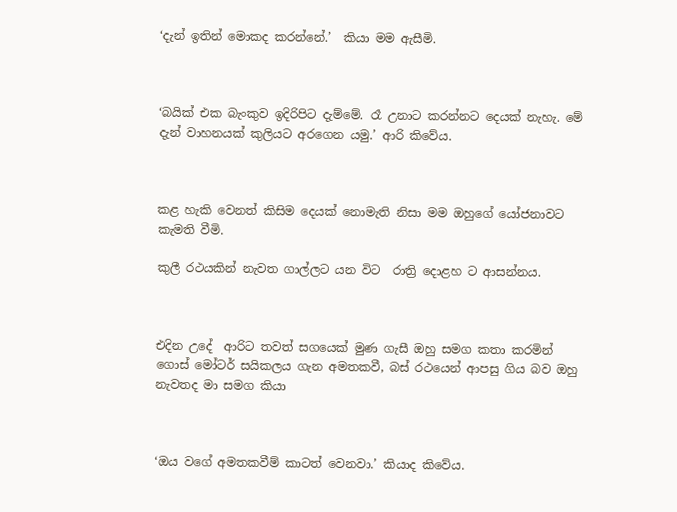‘දැන් ඉතින් මොකද කරන්නේ.’  කියා මම ඇසීමි.



‘බයික් එක බැංකුව ඉදිරිපිට දැම්මේ. රෑ උනාට කරන්නට දෙයක් නැහැ. මේ දැන් වාහනයක් කුලියට අරගෙන යමු.’ ආරි කිවේය.



කළ හැකි වෙනත් කිසිම දෙයක් නොමැති නිසා මම ඔහුගේ යෝජනාවට කැමති වීමි.

කුලී රථයකින් නැවත ගාල්ලට යන විට  රාත්‍රි දොළහ ට ආසන්නය.



එදින උදේ  ආරිට තවත් සගයෙක් මුණ ගැසී ඔහු සමග කතා කරමින් ගොස් මෝටර් සයිකලය ගැන අමතකවී, බස් රථයෙන් ආපසු ගිය බව ඔහු නැවතද මා සමග කියා



‘ඔය වගේ අමතකවීම් කාටත් වෙනවා.’ කියාද කිවේය.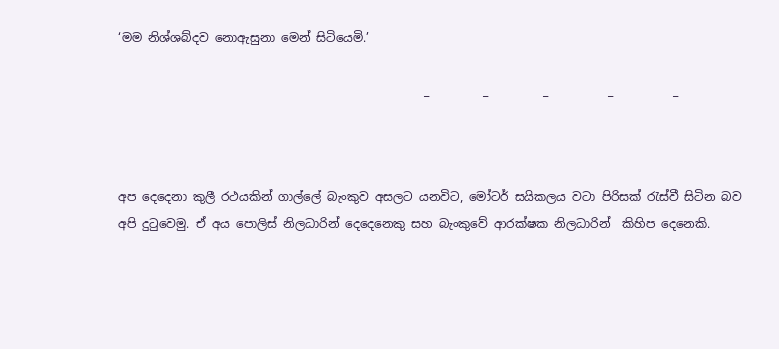‘මම නිශ්ශබ්දව නොඇසුනා මෙන් සිටියෙමි.’

                                                   _         _         _          _          _



අප දෙදෙනා කුලී රථයකින් ගාල්ලේ බැංකුව අසලට යනවිට, මෝටර් සයිකලය වටා පිරිසක් රැස්වී සිටින බව අපි දුටුවෙමු. ඒ අය පොලිස් නිලධාරින් දෙදෙනෙකු සහ බැංකුවේ ආරක්ෂක නිලධාරින්  කිහිප දෙනෙකි.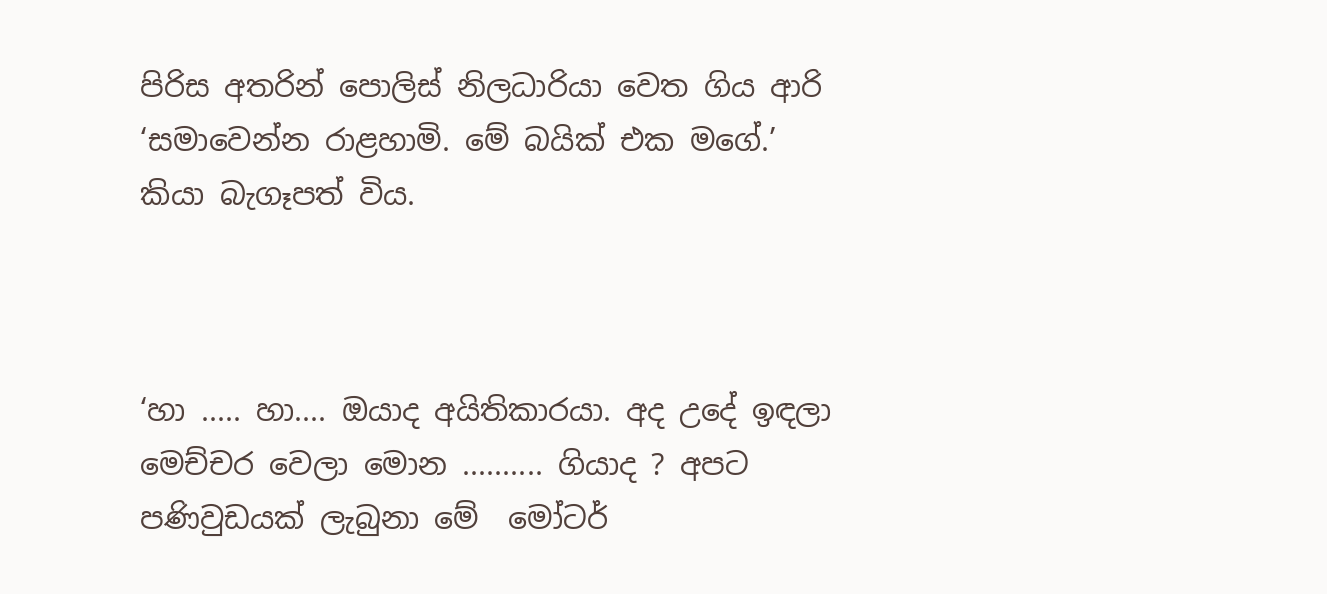පිරිස අතරින් පොලිස් නිලධාරියා වෙත ගිය ආරි ‘සමාවෙන්න රාළහාමි. මේ බයික් එක මගේ.’ කියා බැගෑපත් විය.



‘හා ..... හා.... ඔයාද අයිතිකාරයා. අද උදේ ඉඳලා මෙච්චර වෙලා මොන .......... ගියාද ? අපට පණිවුඩයක්‌ ලැබුනා මේ  මෝටර්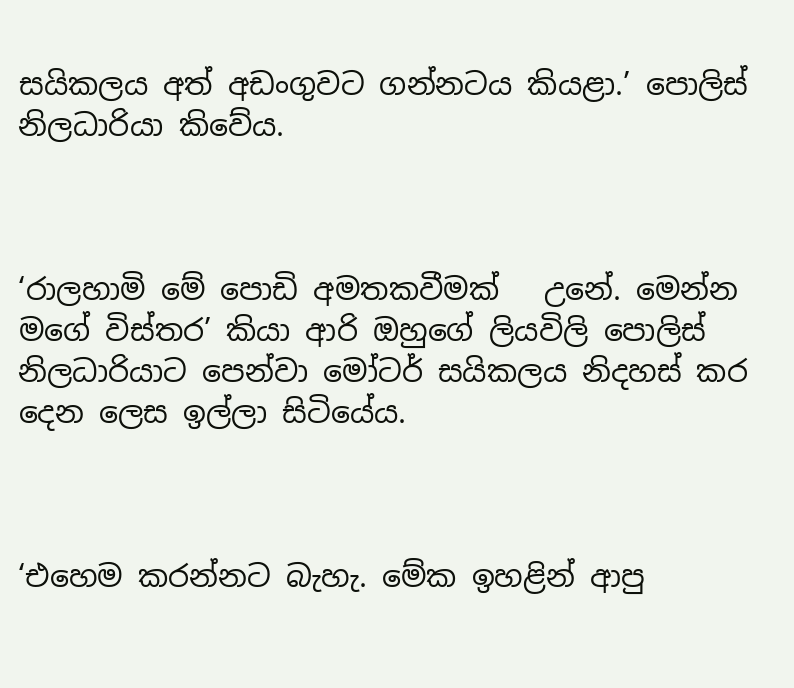සයිකලය අත් අඩංගුවට ගන්නටය කියළා.’ පොලිස් නිලධාරියා කිවේය.



‘රාලහාමි මේ පොඩි අමතකවීමක්   උනේ. මෙන්න මගේ විස්තර’ කියා ආරි ඔහුගේ ලියවිලි පොලිස් නිලධාරියාට පෙන්වා මෝටර් සයිකලය නිදහස් කර දෙන ලෙස ඉල්ලා සිටියේය.



‘එහෙම කරන්නට බැහැ. මේක ඉහළින් ආපු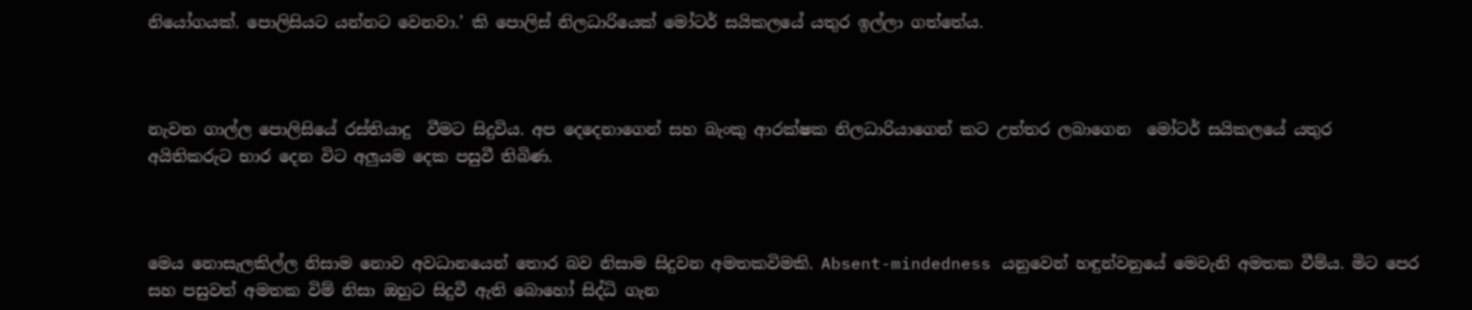නියෝගයක්. පොලිසියට යන්නට වෙනවා.’ කි පොලිස් නිලධාරියෙක් මෝටර් සයිකලයේ යතුර ඉල්ලා ගත්තේය.



නැවත ගාල්ල පොලිසියේ රස්තියාදු  වීමට සිදුවිය. අප දෙදෙනාගෙන් සහ බැංකු ආරක්ෂක නිලධාරියාගෙන් කට උත්තර ලබාගෙන  මෝටර් සයිකලයේ යතුර අයිතිකරුට භාර දෙන විට අලුයම දෙක පසුවී තිබිණ.



මෙය නොසැලකිල්ල නිසාම නොව අවධානයෙන් තොර බව නිසාම සිදුවන අමතකවිමකි. Absent-mindedness යනුවෙන් හඳුන්වනුයේ මෙවැනි අමතක වීම්ය. මිට පෙර සහ පසුවත් අමතක විම් නිසා ඔහුට සිදුවී ඇති බොහෝ සිද්ධි ගැන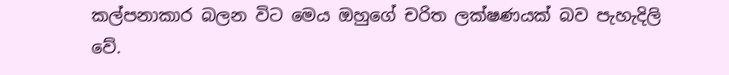කල්පනාකාර බලන විට මෙය ඔහුගේ චරිත ලක්ෂණයක් බව පැහැදිලි වේ.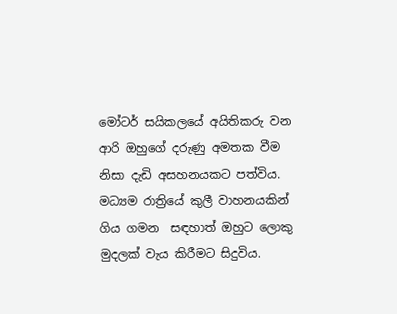මෝටර් සයිකලයේ අයිතිකරු වන ආරි ඔහුගේ දරුණු අමතක වීම  නිසා දැඩි අසහනයකට පත්විය. මධ්‍යම රාත්‍රියේ කුලී වාහනයකින් ගිය ගමන  සඳහාත් ඔහුට ලොකු මුදලක් වැය කිරීමට සිදුවිය.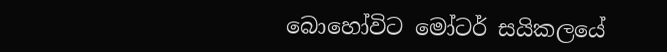බොහෝවිට මෝටර් සයිකලයේ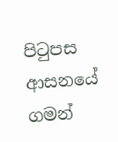පිටුපස ආසනයේ ගමන්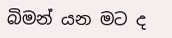බිමන් යන මට ද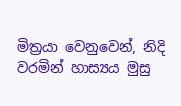මිත්‍රයා වෙනුවෙන්, නිදි වරමින් හාස්‍යය මුසු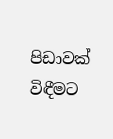පිඩාවක් විඳීමට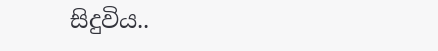සිදුවිය..